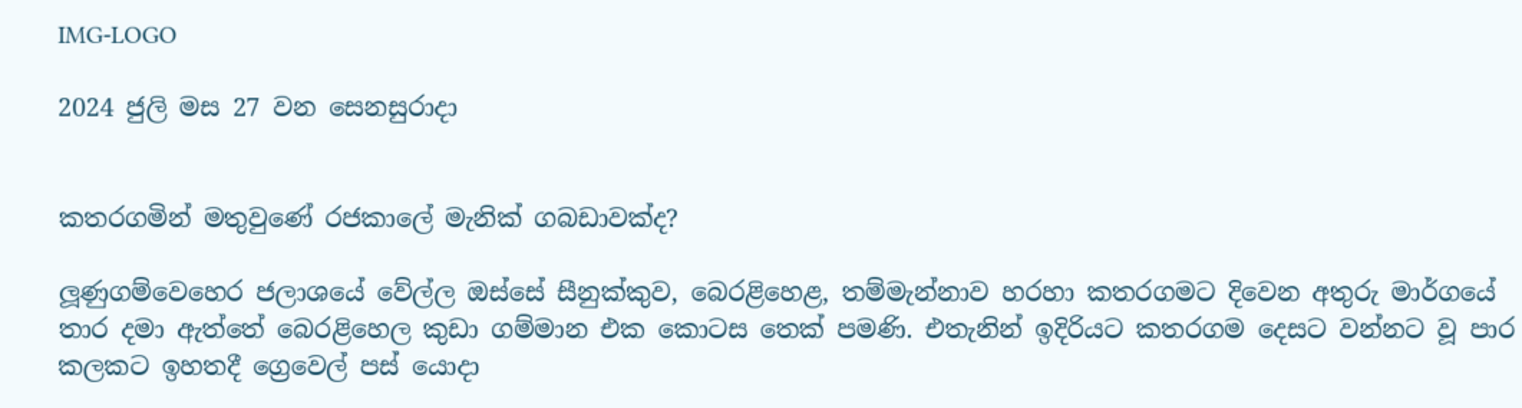IMG-LOGO

2024 ජුලි මස 27 වන සෙනසුරාදා


කතරගමින් මතුවුණේ රජකාලේ මැනික් ගබඩාවක්ද?

ලූණුගම්වෙහෙර ජලාශයේ වේල්ල ඔස්සේ සීනුක්කුව, බෙරළිහෙළ, තම්මැන්නාව හරහා කතරගමට දිවෙන අතුරු මාර්ගයේ තාර දමා ඇත්තේ බෙරළිහෙල කුඩා ගම්මාන එක කොටස තෙක් පමණි. එතැනින් ඉදිරියට කතරගම දෙසට වන්නට වූ පාර කලකට ඉහතදී ග්‍රෙවෙල් පස් යොදා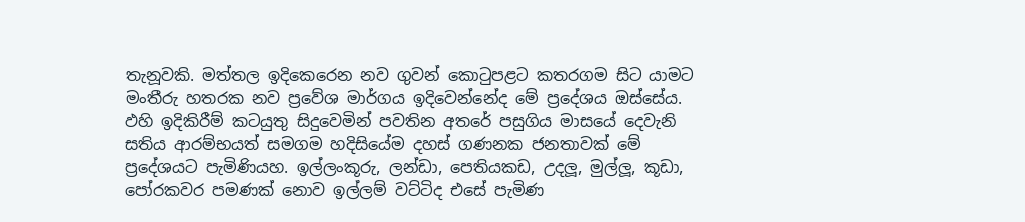තැනූවකි. මත්තල ඉදිකෙරෙන නව ගුවන් කොටුපළට කතරගම සිට යාමට මංතීරු හතරක නව ප්‍රවේශ මාර්ගය ඉදිවෙන්නේද මේ ප්‍රදේශය ඔස්සේය. ඵහි ඉදිකිරීම් කටයුතු සිදුවෙමින් පවතින අතරේ පසුගිය මාසයේ දෙවැනි සතිය ආරම්භයත් සමගම හදිසියේම දහස් ගණනක ජනතාවක් මේ ප්‍රදේශයට පැමිණියහ. ඉල්ලංකූරු, ලන්ඩා, පෙතියකඩ, උදලූ, මුල්ලූ, කූඩා, පෝරකවර පමණක් නොව ඉල්ලම් වට්ටිද එසේ පැමිණ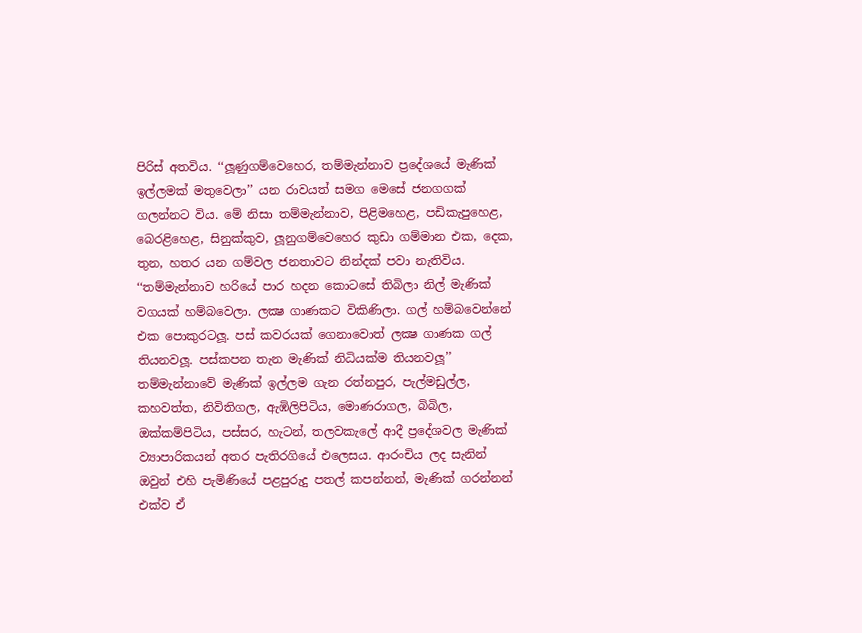පිරිස් අතවිය. ‘‘ලූණුගම්වෙහෙර, තම්මැන්නාව ප්‍රදේශයේ මැණික් ඉල්ලමක් මතුවෙලා’’ යන රාවයත් සමග මෙසේ ජනගගක් ගලන්නට විය. මේ නිසා තම්මැන්නාව, පිළිමහෙළ, පඩිකැපුහෙළ, බෙරළිහෙළ, සිනුක්කුව, ලූනුගම්වෙහෙර කුඩා ගම්මාන එක, දෙක, තුන, හතර යන ගම්වල ජනතාවට නින්දක් පවා නැතිවිය. ‘‘තම්මැන්නාව හරියේ පාර හදන කොටසේ තිබිලා නිල් මැණික් වගයක් හම්බවෙලා. ලක්‍ෂ ගාණකට විකිණිලා. ගල් හම්බවෙන්නේ එක පොකුරටලූ. පස් කවරයක් ගෙනාවොත් ලක්‍ෂ ගාණක ගල් තියනවලූ. පස්කපන තැන මැණික් නිධියක්ම තියනවලූ’’ තම්මැන්නාවේ මැණික් ඉල්ලම ගැන රත්නපුර, පැල්මඩුල්ල, කහවත්ත, නිවිතිගල, ඇඹිලිපිටිය, මොණරාගල, බිබිල, ඔක්කම්පිටිය, පස්සර, හැටන්, තලවකැලේ ආදී ප්‍රදේශවල මැණික් ව්‍යාපාරිකයන් අතර පැතිරගියේ එලෙසය. ආරංචිය ලද සැනින් ඔවුන් එහි පැමිණියේ පළපුරුදු පතල් කපන්නන්, මැණික් ගරන්නන් එක්ව ඒ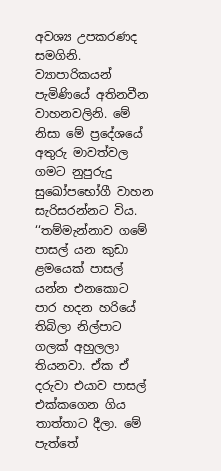අවශ්‍ය උපකරණද සමගිනි. ව්‍යාපාරිකයන් පැමිණියේ අතිනවීන වාහනවලිනි. මේ නිසා මේ ප්‍රදේශයේ අතුරු මාවත්වල ගමට නුපුරුදු සුඛෝපභෝගී වාහන සැරිසරන්නට විය. ‘‘තම්මැන්නාව ගමේ පාසල් යන කුඩා ළමයෙක් පාසල් යන්න එනකොට පාර හදන හරියේ තිබිලා නිල්පාට ගලක් අහුලලා තියනවා. ඒක ඒ දරුවා එයාව පාසල් එක්කගෙන ගිය තාත්තාට දීලා. මේ පැත්තේ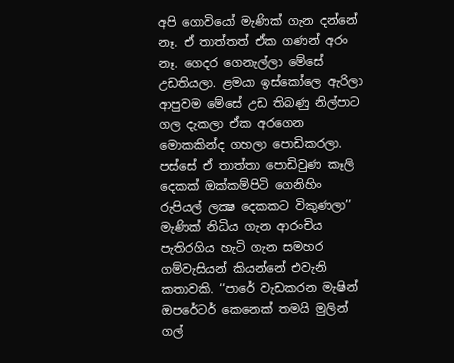අපි ගොවියෝ මැණික් ගැන දන්නේ නෑ. ඒ තාත්තත් ඒක ගණන් අරං නෑ. ගෙදර ගෙනැල්ලා මේසේ උඩතියලා. ළමයා ඉස්කෝලෙ ඇරිලා ආපුවම මේසේ උඩ තිබණු නිල්පාට ගල දැකලා ඒක අරගෙන මොකකින්ද ගහලා පොඩිකරලා. පස්සේ ඒ තාත්තා පොඩිවුණ කෑලි දෙකක් ඔක්කම්පිටි ගෙනිහිං රුපියල් ලක්‍ෂ දෙකකට විකුණලා’’ මැණික් නිධිය ගැන ආරංචිය පැතිරගිය හැටි ගැන සමහර ගම්වැසියන් කියන්නේ එවැනි කතාවකි. ‘‘පාරේ වැඩකරන මැෂින් ඔපරේටර් කෙනෙක් තමයි මුලින් ගල්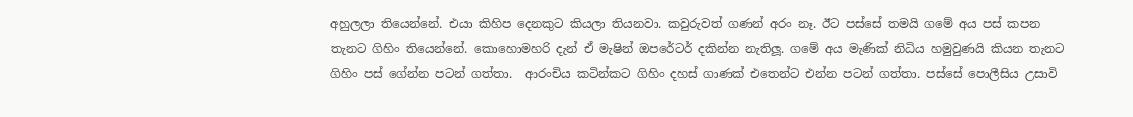අහුලලා තියෙන්නේ. එයා කිහිප දෙනකුට කියලා තියනවා. කවුරුවත් ගණන් අරං නෑ. ඊට පස්සේ තමයි ගමේ අය පස් කපන තැනට ගිහිං තියෙන්නේ. කොහොමහරි දැන් ඒ මැෂින් ඔපරේටර් දකින්න නැතිලූ. ගමේ අය මැණික් නිධිය හමුවුණයි කියන තැනට ගිහිං පස් ගේන්න පටන් ගත්තා.  ආරංචිය කටින්කට ගිහිං දහස් ගාණක් එතෙන්ට එන්න පටන් ගත්තා. පස්සේ පොලීසිය උසාවි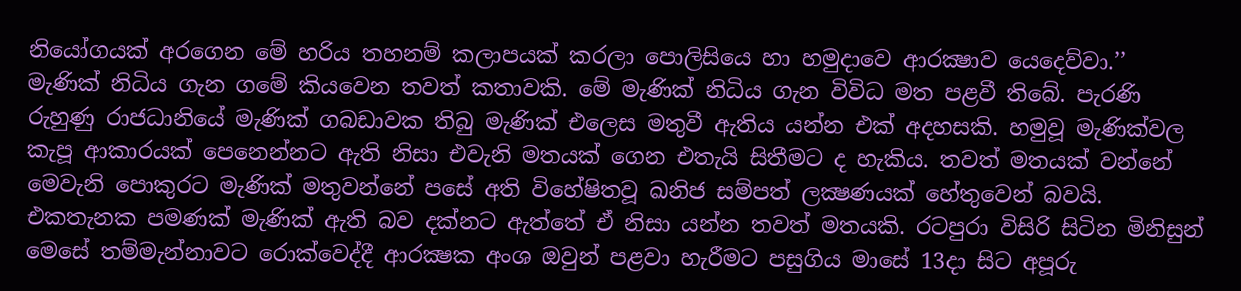නියෝගයක් අරගෙන මේ හරිය තහනම් කලාපයක් කරලා පොලිසියෙ හා හමුදාවෙ ආරක්‍ෂාව යෙදෙව්වා.’’  මැණික් නිධිය ගැන ගමේ කියවෙන තවත් කතාවකි. මේ මැණික් නිධිය ගැන විවිධ මත පළවී තිබේ. පැරණි රුහුණු රාජධානියේ මැණික් ගබඩාවක තිබු මැණික් එලෙස මතුවී ඇතිය යන්න එක් අදහසකි. හමුවූ මැණික්වල කැපූ ආකාරයක් පෙනෙන්නට ඇති නිසා එවැනි මතයක් ගෙන එතැයි සිතීමට ද හැකිය. තවත් මතයක් වන්නේ මෙවැනි පොකුරට මැණික් මතුවන්නේ පසේ අති විහේෂිතවූ ඛනිජ සම්පත් ලක්‍ෂණයක් හේතුවෙන් බවයි. එකතැනක පමණක් මැණික් ඇති බව දක්නට ඇත්තේ ඒ නිසා යන්න තවත් මතයකි. රටපුරා විසිරි සිටින මිනිසුන් මෙසේ තම්මැන්නාවට රොක්වෙද්දී ආරක්‍ෂක අංශ ඔවුන් පළවා හැරීමට පසුගිය මාසේ 13දා සිට අපූරු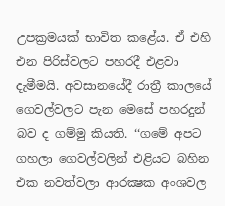උපක්‍රමයක් භාවිත කළේය. ඒ එහි එන පිරිස්වලට පහරදී එළවා දැමීමයි. අවසානයේදී රාත්‍රී කාලයේ ගෙවල්වලට පැන මෙසේ පහරදුන් බව ද ගම්මු කියති. ‘‘ගමේ අපට ගහලා ගෙවල්වලින් එළියට බහින එක නවත්වලා ආරක්‍ෂක අංශවල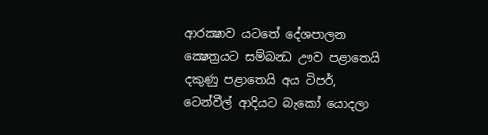ආරක්‍ෂාව යටතේ දේශපාලන ක්‍ෂෙත්‍රයට සම්බන්‍ධ ඌව පළාතෙයි දකුණු පළාතෙයි අය ටිපර්, ටෙන්වීල් ආදියට බැකෝ යොදලා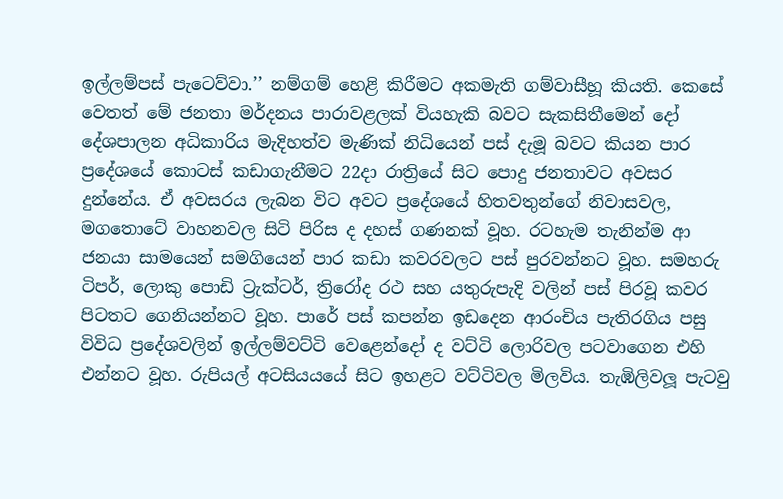ඉල්ලම්පස් පැටෙව්වා.’’ නම්ගම් හෙළි කිරීමට අකමැති ගම්වාසීහූ කියති. කෙසේ වෙතත් මේ ජනතා මර්දනය පාරාවළලක් වියහැකි බවට සැකසිතීමෙන් දෝ දේශපාලන අධිකාරිය මැදිහත්ව මැණික් නිධියෙන් පස් දැමූ බවට කියන පාර ප්‍රදේශයේ කොටස් කඩාගැනීමට 22දා රාත්‍රියේ සිට පොදු ජනතාවට අවසර දුන්නේය. ඒ අවසරය ලැබන විට අවට ප්‍රදේශයේ හිතවතුන්ගේ නිවාසවල, මගතොටේ වාහනවල සිටි පිරිස ද දහස් ගණනක් වූහ. රටහැම තැනින්ම ආ ජනයා සාමයෙන් සමගියෙන් පාර කඩා කවරවලට පස් පුරවන්නට වූහ. සමහරු ටිපර්, ලොකු පොඩි ට්‍රැක්ටර්, ත්‍රිරෝද රථ සහ යතුරුපැදි වලින් පස් පිරවූ කවර පිටතට ගෙනියන්නට වූහ. පාරේ පස් කපන්න ඉඩදෙන ආරංචිය පැතිරගිය පසු විවිධ ප්‍රදේශවලින් ඉල්ලම්වට්ටි වෙළෙන්දෝ ද වට්ටි ලොරිවල පටවාගෙන එහි එන්නට වූහ. රුපියල් අටසියයයේ සිට ඉහළට වට්ටිවල මිලවිය. තැඹිලිවලූ පැටවු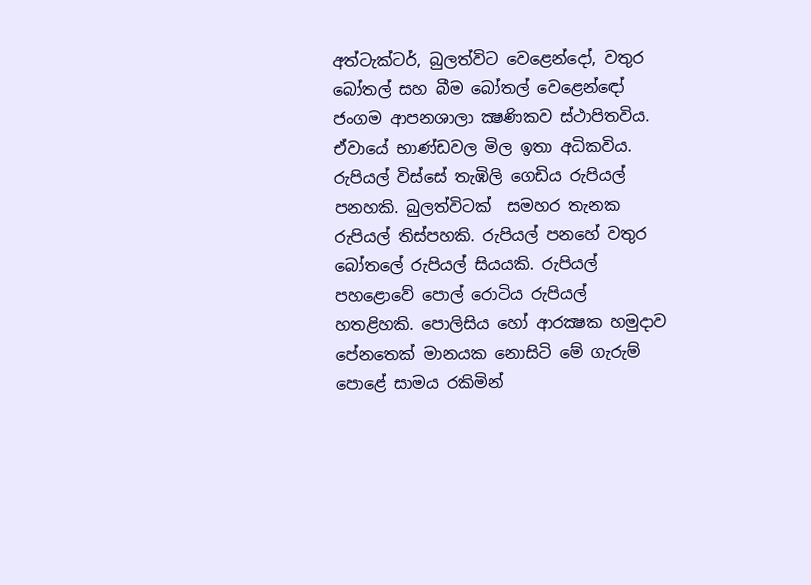අත්ටැක්ටර්, බුලත්විට වෙළෙන්දෝ, වතුර බෝතල් සහ බීම බෝතල් වෙළෙන්ඳෝ ජංගම ආපනශාලා ක්‍ෂණිකව ස්ථාපිතවිය. ඒවායේ භාණ්ඩවල මිල ඉතා අධිකවිය. රුපියල් විස්සේ තැඹිලි ගෙඩිය රුපියල් පනහකි. බුලත්විටක්  සමහර තැනක රුපියල් තිස්පහකි. රුපියල් පනහේ වතුර බෝතලේ රුපියල් සියයකි. රුපියල් පහළොවේ පොල් රොටිය රුපියල් හතළිහකි. පොලිසිය හෝ ආරක්‍ෂක හමුදාව පේනතෙක් මානයක නොසිටි මේ ගැරුම් පොළේ සාමය රකිමින්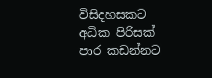විසිදහසකට අධික පිරිසක් පාර කඩන්නට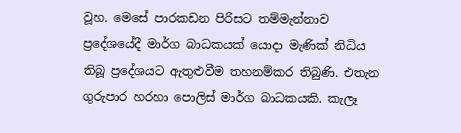වූහ. මෙසේ පාරකඩන පිරිසට තම්මැන්නාව ප්‍රදේශයේදී මාර්ග බාධකයක් යොදා මැණික් නිධිය තිබූ ප්‍රදේශයට ඇතුළුවීම තහනම්කර තිබුණි. එතැන ගුරුපාර හරහා පොලිස් මාර්ග බාධකයකි. කැලෑ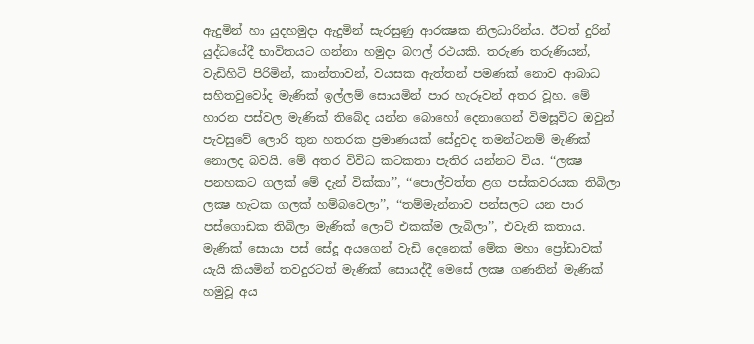ඇදුමින් හා යුදහමුදා ඇදුමින් සැරසුණු ආරක්‍ෂක නිලධාරින්ය. ඊටත් දුරින් යුද්ධයේදී භාවිතයට ගන්නා හමුදා බෆල් රථයකි. තරුණ තරුණියන්, වැඩිහිටි පිරිමින්, කාන්තාවන්, වයසක ඇත්තන් පමණක් නොව ආබාධ සහිතවුවෝද මැණික් ඉල්ලම් සොයමින් පාර හැරූවන් අතර වූහ. මේ හාරන පස්වල මැණික් තිබේද යන්න බොහෝ දෙනාගෙන් විමසූවිට ඔවුන් පැවසුවේ ලොරි තුන හතරක ප්‍රමාණයක් සේදුවද තමන්ටනම් මැණික් නොලද බවයි. මේ අතර විවිධ කටකතා පැතිර යන්නට විය. ‘‘ලක්‍ෂ පනහකට ගලක් මේ දැන් වික්කා’’, ‘‘පොල්වත්ත ළග පස්කවරයක තිබිලා ලක්‍ෂ හැටක ගලක් හම්බවෙලා’’, ‘‘තම්මැන්නාව පන්සලට යන පාර පස්ගොඩක තිබිලා මැණික් ලොට් එකක්ම ලැබිලා’’, එවැනි කතාය. මැණික් සොයා පස් සේදූ අයගෙන් වැඩි දෙනෙක් මේක මහා ප්‍රෝඩාවක් යැයි කියමින් තවදුරටත් මැණික් සොයද්දී මෙසේ ලක්‍ෂ ගණනින් මැණික් හමුවූ අය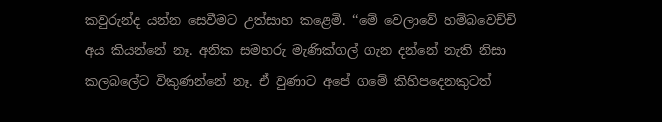කවුරුන්ද යන්න සෙවීමට උත්සාහ කළෙමි. ‘‘මේ වෙලාවේ හම්බවෙච්චි අය කියන්නේ නෑ. අනික සමහරු මැණික්ගල් ගැන දන්නේ නැති නිසා කලබලේට විකුණන්නේ නෑ. ඒ වුණාට අපේ ගමේ කිහිපදෙනකුටත්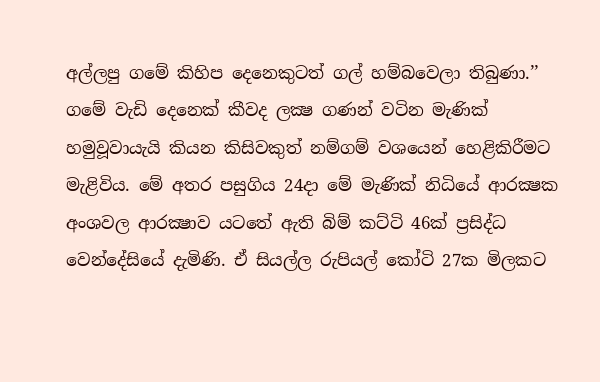අල්ලපු ගමේ කිහිප දෙනෙකුටත් ගල් හම්බවෙලා තිබුණා.’’ ගමේ වැඩි දෙනෙක් කීවද ලක්‍ෂ ගණන් වටින මැණික් හමුවූවායැයි කියන කිසිවකුත් නම්ගම් වශයෙන් හෙළිකිරීමට මැළිවිය. මේ අතර පසුගිය 24දා මේ මැණික් නිධියේ ආරක්‍ෂක අංශවල ආරක්‍ෂාව යටතේ ඇති බිම් කට්ටි 46ක් ප්‍රසිද්ධ වෙන්දේසියේ දැමිණි. ඒ සියල්ල රුපියල් කෝටි 27ක මිලකට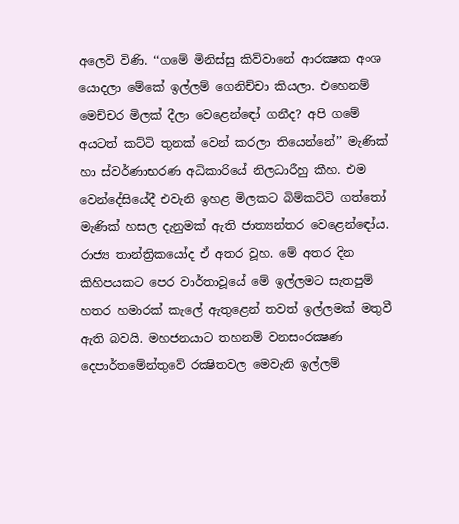අලෙවි විණි. ‘‘ගමේ මිනිස්සු කිව්වානේ ආරක්‍ෂක අංශ යොදලා මේකේ ඉල්ලම් ගෙනිච්චා කියලා. එහෙනම් මෙච්චර මිලක් දීලා වෙළෙන්ඳෝ ගනීද? අපි ගමේ අයටත් කට්ටි තුනක් වෙන් කරලා තියෙන්නේ’’ මැණික් හා ස්වර්ණාභරණ අධිකාරියේ නිලධාරීහු කීහ. එම වෙන්දේසියේදී එවැනි ඉහළ මිලකට බිම්කට්ටි ගත්තෝ මැණික් හසල දැනුමක් ඇති ජාත්‍යන්තර වෙළෙන්ඳෝය. රාජ්‍ය තාන්ත්‍රිකයෝද ඒ අතර වූහ. මේ අතර දින කිහිපයකට පෙර වාර්තාවූයේ මේ ඉල්ලමට සැතපුම් හතර හමාරක් කැලේ ඇතුළෙන් තවත් ඉල්ලමක් මතුවී ඇති බවයි. මහජනයාට තහනම් වනසංරක්‍ෂණ දෙපාර්තමේන්තුවේ රක්‍ෂිතවල මෙවැනි ඉල්ලම්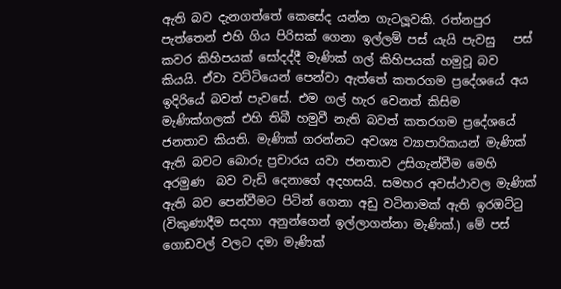ඇති බව දැනගත්තේ කෙසේද යන්න ගැටලූවකි. රත්නපුර පැත්තෙන් එහි ගිය පිරිසක් ගෙනා ඉල්ලම් පස් යැයි පැවසු   පස් කවර කිහිපයක් සෝදද්දී මැණික් ගල් කිහිපයක් හමුවූ බව කියයි. ඒවා වට්ටියෙන් පෙන්වා ඇත්තේ කතරගම ප්‍රදේශයේ අය ඉදිරියේ බවත් පැවසේ. එම ගල් හැර වෙනත් කිසිම මැණික්ගලක් එහි තිබී හමුවී නැති බවත් කතරගම ප්‍රදේශයේ ජනතාව කියති. මැණික් ගරන්නට අවශ්‍ය ව්‍යාපාරිකයන් මැණික් ඇති බවට බොරු ප්‍රචාරය යවා ජනතාව උසිගැන්වීම මෙහි අරමුණ  බව වැඩි දෙනාගේ අදහසයි. සමහර අවස්ථාවල මැණික් ඇති බව පෙන්වීමට පිටින් ගෙනා අඩු වටිනාමක් ඇති ඉරඔට්ටු (විකුණාදීම සදහා අනුන්ගෙන් ඉල්ලාගන්නා මැණික්.) මේ පස් ගොඩවල් වලට දමා මැණික්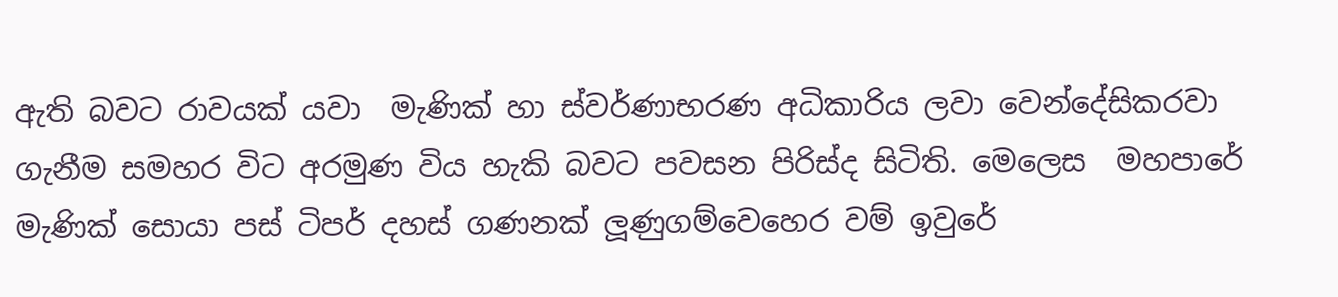ඇති බවට රාවයක් යවා  මැණික් හා ස්වර්ණාභරණ අධිකාරිය ලවා වෙන්දේසිකරවා ගැනීම සමහර විට අරමුණ විය හැකි බවට පවසන පිරිස්ද සිටිති. මෙලෙස  මහපාරේ මැණික් සොයා පස් ටිපර් දහස් ගණනක් ලූණුගම්වෙහෙර වම් ඉවුරේ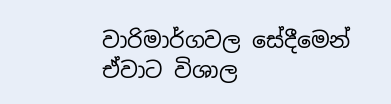වාරිමාර්ගවල සේදීමෙන් ඒවාට විශාල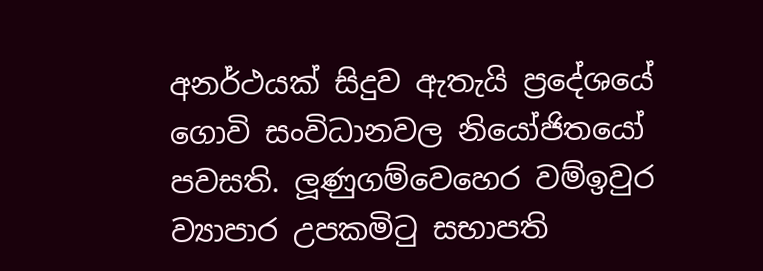අනර්ථයක් සිදුව ඇතැයි ප්‍රදේශයේ ගොවි සංවිධානවල නියෝජිතයෝ පවසති. ලූණුගම්වෙහෙර වම්ඉවුර ව්‍යාපාර උපකමිටු සභාපති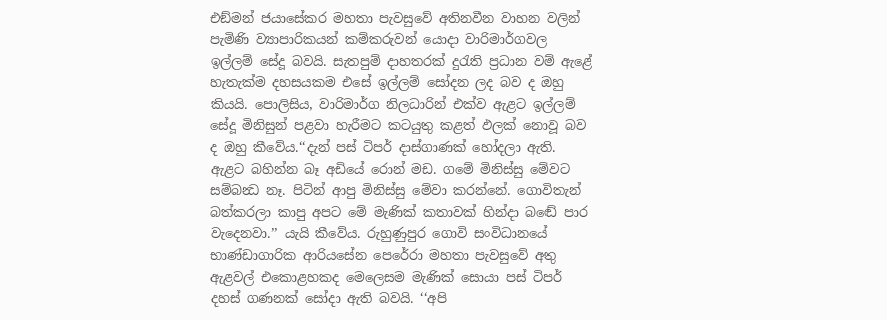එඞ්මන් ජයාසේකර මහතා පැවසුවේ අතිනවීන වාහන වලින් පැමිණි ව්‍යාපාරිකයන් කම්කරුවන් යොදා වාරිමාර්ගවල ඉල්ලම් සේදූ බවයි. සැතපුම් දාහතරක් දුරැති ප්‍රධාන වම් ඇළේ හැතැක්ම දහසයකම එසේ ඉල්ලම් සෝදන ලද බව ද ඔහු කියයි. පොලිසිය, වාරිමාර්ග නිලධාරින් එක්ව ඇළට ඉල්ලම් සේදූ මිනිසුන් පළවා හැරීමට කටයුතු කළත් ඵලක් නොවූ බව ද ඔහු කීවේය.‘‘දැන් පස් ටිපර් දාස්ගාණක් හෝදලා ඇති. ඇළට බහින්න බෑ අඩියේ රොන් මඩ. ගමේ මිනිස්සු මේවට සම්බන්‍ධ නෑ. පිටින් ආපු මිනිස්සු මේවා කරන්නේ. ගොවිතැන් බත්කරලා කාපු අපට මේ මැණික් කතාවක් හින්දා බඬේ පාර වැදෙනවා.’’ යැයි කීවේය. රුහුණුපුර ගොවි සංවිධානයේ භාණ්ඩාගාරික ආරියසේන පෙරේරා මහතා පැවසුවේ අතු ඇළවල් එකොළහකද මෙලෙසම මැණික් සොයා පස් ටිපර් දහස් ගණනක් සෝදා ඇති බවයි. ‘‘අපි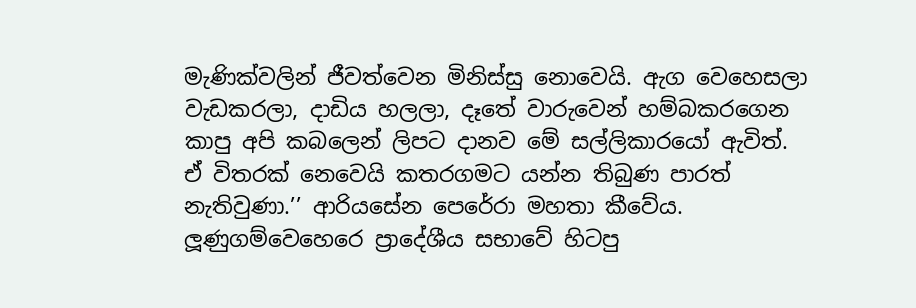මැණික්වලින් ජීවත්වෙන මිනිස්සු නොවෙයි. ඇග වෙහෙසලා වැඩකරලා, දාඩිය හලලා, දෑතේ වාරුවෙන් හම්බකරගෙන කාපු අපි කබලෙන් ලිපට දානව මේ සල්ලිකාරයෝ ඇවිත්. ඒ විතරක් නෙවෙයි කතරගමට යන්න තිබුණ පාරත් නැතිවුණා.’’ ආරියසේන පෙරේරා මහතා කීවේය. ලූණුගම්වෙහෙරෙ ප්‍රාදේශීය සභාවේ හිටපු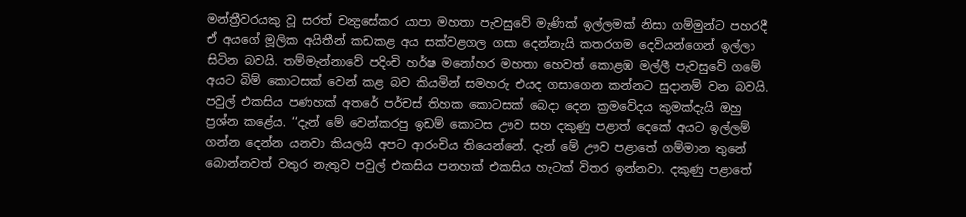මන්ත්‍රීවරයකු වූ සරත් චන්‍ද්‍රසේකර යාපා මහතා පැවසුවේ මැණික් ඉල්ලමක් නිසා ගම්මුන්ට පහරදී ඒ අයගේ මූලික අයිතීන් කඩකළ අය සක්වළගල ගසා දෙන්නැයි කතරගම දෙවියන්ගෙන් ඉල්ලා සිටින බවයි. තම්මැන්නාවේ පදිංචි හර්ෂ මනෝහර මහතා හෙවත් කොළඹ මල්ලී පැවසුවේ ගමේ අයට බිම් කොටසක් වෙන් කළ බව කියමින් සමහරු එයද ගසාගෙන කන්නට සුදානම් වන බවයි. පවුල් එකසිය පණහක් අතරේ පර්චස් තිහක කොටසක් බෙදා දෙන ක්‍රමවේදය කුමක්දැයි ඔහු ප්‍රශ්න කළේය. ‘‘දැන් මේ වෙන්කරපු ඉඩම් කොටස ඌව සහ දකුණු පළාත් දෙකේ අයට ඉල්ලම් ගන්න දෙන්න යනවා කියලයි අපට ආරංචිය තියෙන්නේ. දැන් මේ ඌව පළාතේ ගම්මාන තුනේ බොන්නවත් වතුර නැතුව පවුල් එකසිය පනහක් එකසිය හැටක් විතර ඉන්නවා. දකුණු පළාතේ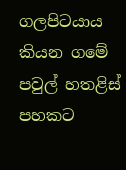ගලපිටයාය කියන ගමේ පවුල් හතළිස් පහකට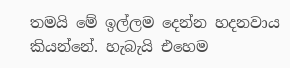තමයි මේ ඉල්ලම දෙන්න හදනවාය කියන්නේ. හැබැයි එහෙම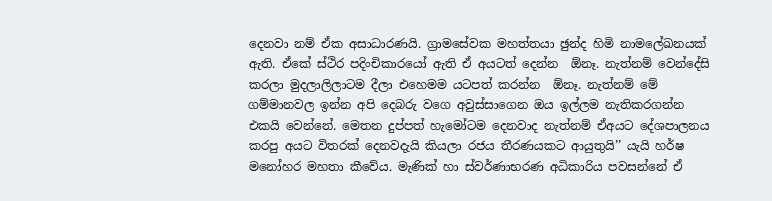දෙනවා නම් ඒක අසාධාරණයි. ග්‍රාමසේවක මහත්තයා ඡුන්ද හිමි නාමලේඛනයක් ඇති. ඒකේ ස්ථිර පදිංචිකාරයෝ ඇති ඒ අයටත් දෙන්න  ඕනෑ. නැත්නම් වෙන්දේසි කරලා මුදලාලිලාටම දීලා එහෙමම යටපත් කරන්න  ඕනෑ. නැත්නම් මේ ගම්මානවල ඉන්න අපි දෙබරු වගෙ අවුස්සාගෙන ඔය ඉල්ලම නැතිකරගන්න එකයි වෙන්නේ. මෙතන දුප්පත් හැමෝටම දෙනවාද නැත්නම් ඒඅයට දේශපාලනය කරපු අයට විතරක් දෙනවදැයි කියලා රජය තීරණයකට ආයුතුයි’’ යැයි හර්ෂ මනෝහර මහතා කීවේය. මැණික් හා ස්වර්ණාභරණ අධිකාරිය පවසන්නේ ඒ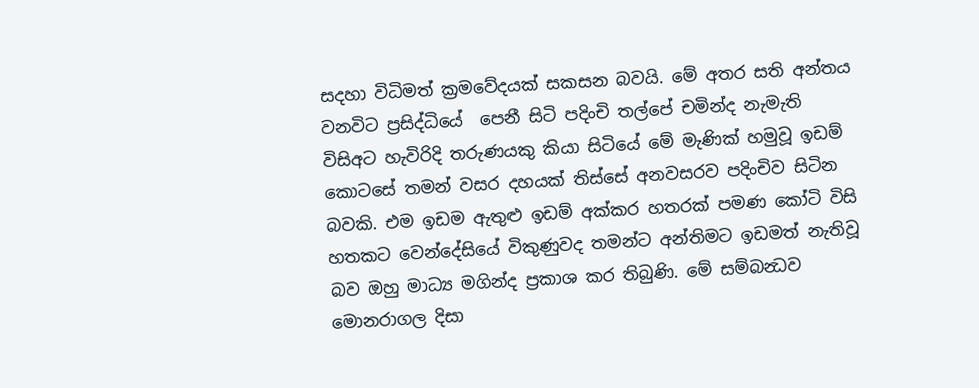සදහා විධිමත් ක්‍රමවේදයක් සකසන බවයි. මේ අතර සති අන්තය වනවිට ප්‍රසිද්ධියේ  පෙනී සිටි පදිංචි තල්පේ චමින්ද නැමැති විසිඅට හැවිරිදි තරුණයකු කියා සිටියේ මේ මැණික් හමුවූ ඉඩම් කොටසේ තමන් වසර දහයක් තිස්සේ අනවසරව පදිංචිව සිටින බවකි. එම ඉඩම ඇතුළු ඉඩම් අක්කර හතරක් පමණ කෝටි විසි හතකට වෙන්දේසියේ විකුණුවද තමන්ට අන්තිමට ඉඩමත් නැතිවූ බව ඔහු මාධ්‍ය මගින්ද ප්‍රකාශ කර තිබුණි. මේ සම්බන්‍ධව මොනරාගල දිසා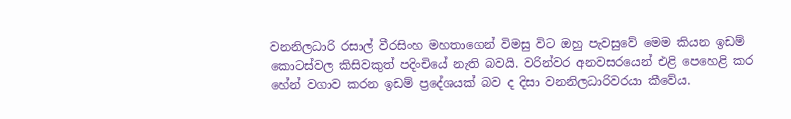වනනිලධාරි රසාල් වීරසිංහ මහතාගෙන් විමසු විට ඔහු පැවසුවේ මෙම කියන ඉඩම් කොටස්වල කිසිවකුත් පදිංචියේ නැති බවයි. වරින්වර අනවසරයෙන් එළි පෙහෙළි කර හේන් වගාව කරන ඉඩම් ප්‍රදේශයක් බව ද දිසා වනනිලධාරිවරයා කීවේය.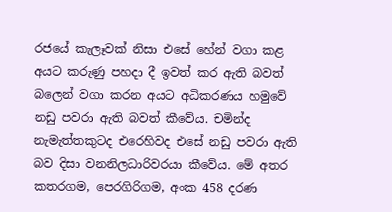රජයේ කැලෑවක් නිසා එසේ හේන් වගා කළ අයට කරුණු පහදා දී ඉවත් කර ඇති බවත් බලෙන් වගා කරන අයට අධිකරණය හමුවේ නඩු පවරා ඇති බවත් කීවේය. චමින්ද නැමැත්තකුටද එරෙහිවද එසේ නඩු පවරා ඇති බව දිසා වනනිලධාරිවරයා කීවේය. මේ අතර කතරගම, පෙරගිරිගම, අංක 458 දරණ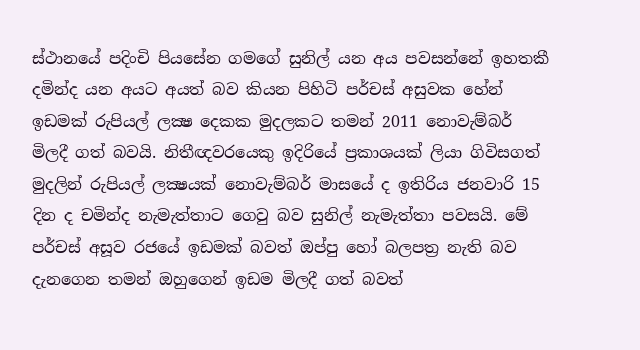ස්ථානයේ පදිංචි පියසේන ගමගේ සුනිල් යන අය පවසන්නේ ඉහතකී දමින්ද යන අයට අයත් බව කියන පිහිටි පර්චස් අසුවක හේන් ඉඩමක් රුපියල් ලක්‍ෂ දෙකක මුදලකට තමන් 2011 නොවැම්බර් මිලදී ගත් බවයි. නිතීඥවරයෙකු ඉදිරියේ ප්‍රකාශයක් ලියා ගිවිසගත් මුදලින් රුපියල් ලක්‍ෂයක් නොවැම්බර් මාසයේ ද ඉතිරිය ජනවාරි 15 දින ද චමින්ද නැමැත්තාට ගෙවු බව සුනිල් නැමැත්තා පවසයි. මේ පර්චස් අසූව රජයේ ඉඩමක් බවත් ඔප්පු හෝ බලපත්‍ර නැති බව දැනගෙන තමන් ඔහුගෙන් ඉඩම මිලදී ගත් බවත්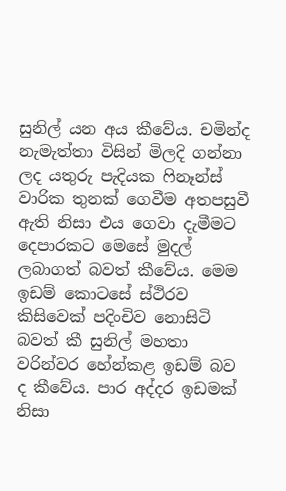සුනිල් යන අය කීවේය. චමින්ද නැමැත්තා විසින් මිලදි ගන්නා ලද යතුරු පැදියක ෆිනෑන්ස් වාරික තුනක් ගෙවීම අතපසුවී ඇති නිසා එය ගෙවා දැමීමට දෙපාරකට මෙසේ මුදල් ලබාගත් බවත් කීවේය. මෙම ඉඩම් කොටසේ ස්ථිරව කිසිවෙක් පදිංචිව නොසිටි බවත් කී සුනිල් මහතා වරින්වර හේන්කළ ඉඩම් බව ද කීවේය. පාර අද්දර ඉඩමක් නිසා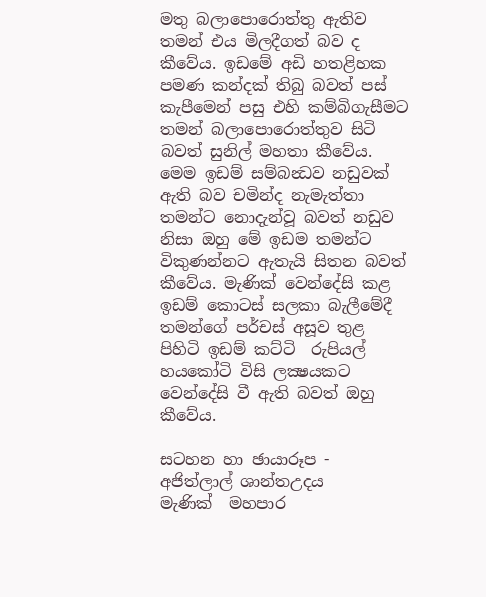මතු බලාපොරොත්තු ඇතිව තමන් එය මිලදීගත් බව ද කීවේය. ඉඩමේ අඩි හතළිහක පමණ කන්දක් තිබු බවත් පස් කැපීමෙන් පසු එහි කම්බිගැසීමට තමන් බලාපොරොත්තුව සිටි බවත් සුනිල් මහතා කීවේය. මෙම ඉඩම් සම්බන්‍ධව නඩුවක් ඇති බව චමින්ද නැමැත්තා තමන්ට නොදැන්වූ බවත් නඩුව නිසා ඔහු මේ ඉඩම තමන්ට විකුණන්නට ඇතැයි සිතන බවත් කීවේය. මැණික් වෙන්දේසි කළ ඉඩම් කොටස් සලකා බැලීමේදී තමන්ගේ පර්චස් අසූව තුළ පිහිටි ඉඩම් කට්ටි  රුපියල් හයකෝටි විසි ලක්‍ෂයකට වෙන්දේසි වී ඇති බවත් ඔහු කීවේය.

සටහන හා ඡායාරූප -  අජිත්ලාල් ශාන්තඋදය
මැණික්  මහපාර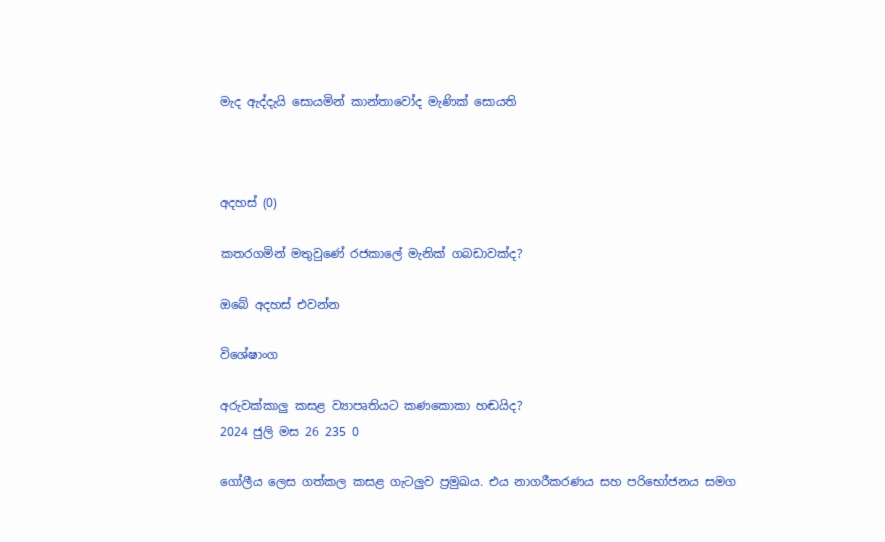මැද ඇද්දැයි සොයමින් කාන්තාවෝද මැණික් සොයති



අදහස් (0)

කතරගමින් මතුවුණේ රජකාලේ මැනික් ගබඩාවක්ද?

ඔබේ අදහස් එවන්න

විශේෂාංග

අරුවක්කාලු කසළ ව්‍යාපෘතියට කණකොකා හඬයිද?
2024 ජුලි මස 26 235 0

ගෝලීය ලෙස ගත්කල කසළ ගැටලු‍ව ප්‍රමුඛය. එය නාගරීකරණය සහ පරිභෝජනය සමග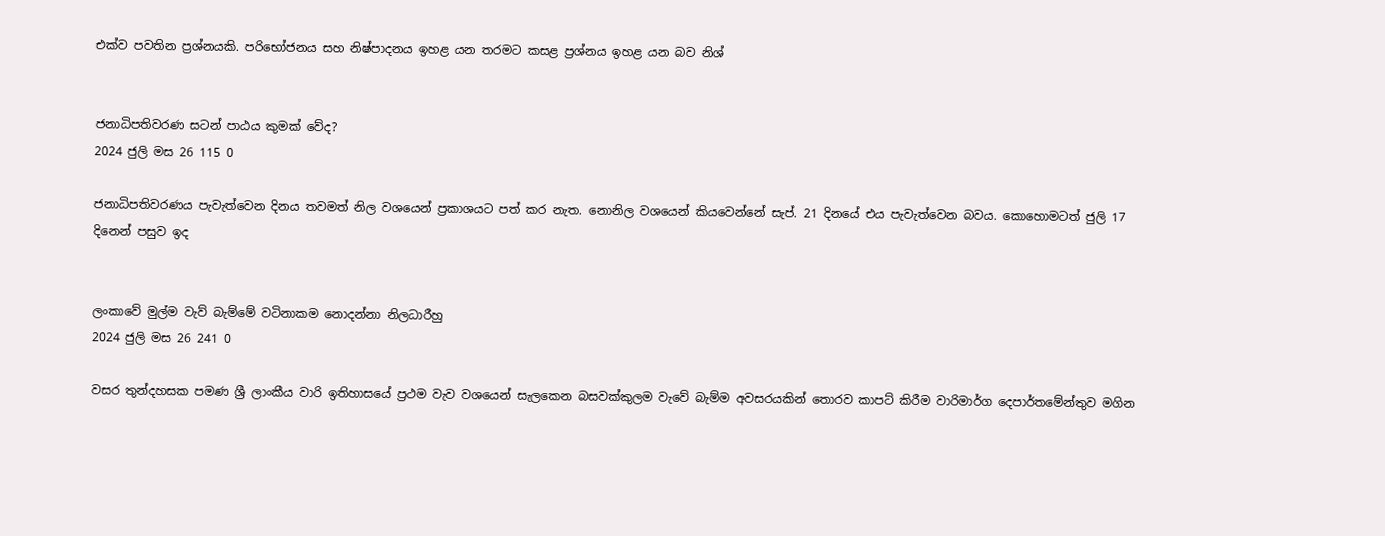එක්ව පවතින ප්‍රශ්නයකි. පරිභෝජනය සහ නිෂ්පාදනය ඉහළ යන තරමට කසළ ප්‍රශ්නය ඉහළ යන බව නිශ්


ජනාධිපතිවරණ සටන් පාඨය කුමක් වේද?
2024 ජුලි මස 26 115 0

ජනාධිපතිවරණය පැවැත්වෙන දිනය තවමත් නිල වශයෙන් ප්‍රකාශයට පත් කර නැත. නොනිල වශයෙන් කියවෙන්නේ සැප්. 21 දිනයේ එය පැවැත්වෙන බවය. කොහොමටත් ජුලි 17 දිනෙන් පසුව ඉද


ලංකාවේ මුල්ම වැව් බැම්මේ වටිනාකම නොදන්නා නිලධාරීහු
2024 ජුලි මස 26 241 0

වසර තුන්දහසක පමණ ශ්‍රී ලාංකීය වාරි ඉතිහාසයේ ප්‍රථම වැව වශයෙන් සැලකෙන බසවක්කුලම වැවේ බැම්ම අවසරයකින් තොරව කාපට් කිරීම වාරිමාර්ග දෙපාර්තමේන්තුව මගින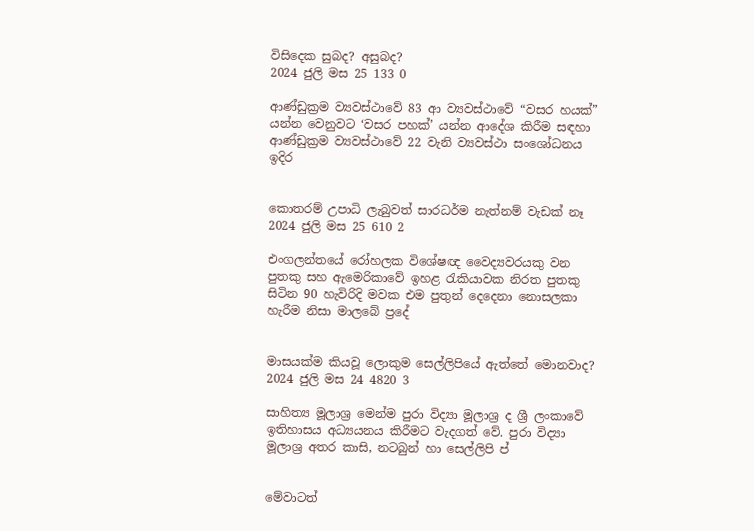විසිදෙක සුබද? අසුබද?
2024 ජුලි මස 25 133 0

ආණ්ඩුක්‍රම ව්‍යවස්ථාවේ 83 ආ ව්‍යවස්ථාවේ “වසර හයක්” යන්න වෙනුවට ‘වසර පහක්’ යන්න ආදේශ කිරීම සඳහා ආණ්ඩුක්‍රම ව්‍යවස්ථාවේ 22 වැනි ව්‍යවස්ථා සංශෝධනය ඉදිර


කොතරම් උපාධි ලැබුවත් සාරධර්ම නැත්නම් වැඩක් නෑ
2024 ජුලි මස 25 610 2

එංගලන්තයේ රෝහලක විශේෂඥ වෛද්‍යවරයකු වන පුතකු සහ ඇමෙරිකාවේ ඉහළ රැකියාවක නිරත පුතකු සිටින 90 හැවිරිදි මවක එම පුතුන් දෙදෙනා නොසලකා හැරීම නිසා මාලබේ ප්‍රදේ


මාසයක්ම කියවූ ලොකුම සෙල්ලිපියේ ඇත්තේ මොනවාද?
2024 ජුලි මස 24 4820 3

සාහිත්‍ය මූලාශ්‍ර මෙන්ම පුරා විද්‍යා මූලාශ්‍ර ද ශ්‍රී ලංකාවේ ඉතිහාසය අධ්‍යයනය කිරීමට වැදගත් වේ. පුරා විද්‍යා මූලාශ්‍ර අතර කාසි, නටබුන් හා සෙල්ලිපි ප්


මේවාටත්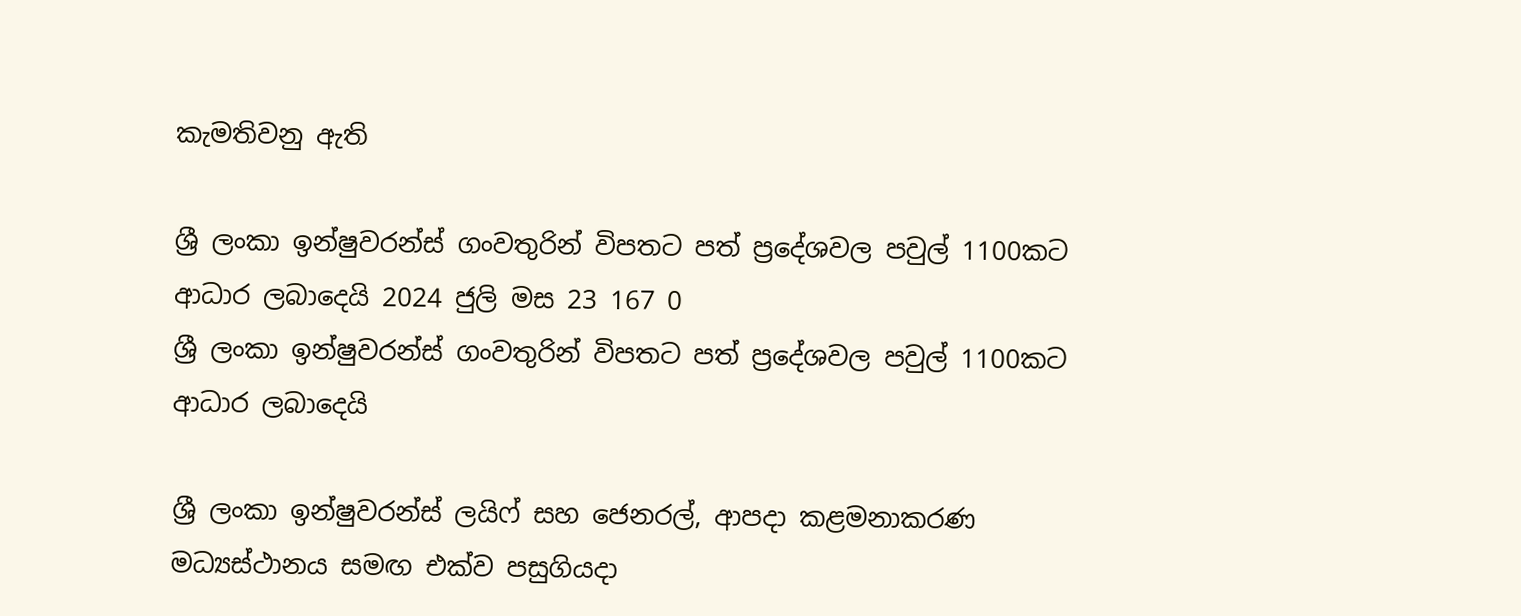කැමතිවනු ඇති

ශ්‍රී ලංකා ඉන්ෂුවරන්ස් ගංවතුරින් විපතට පත් ප්‍රදේශවල පවුල් 1100කට ආධාර ලබාදෙයි 2024 ජුලි මස 23 167 0
ශ්‍රී ලංකා ඉන්ෂුවරන්ස් ගංවතුරින් විපතට පත් ප්‍රදේශවල පවුල් 1100කට ආධාර ලබාදෙයි

ශ්‍රී ලංකා ඉන්ෂුවරන්ස් ලයිෆ් සහ ජෙනරල්, ආපදා කළමනාකරණ මධ්‍යස්ථානය සමඟ එක්ව පසුගියදා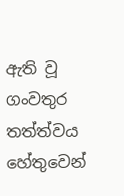ඇති වූ ගංවතුර තත්ත්වය හේතුවෙන්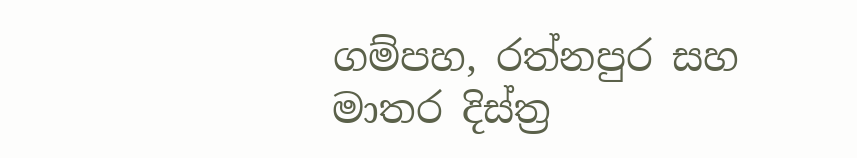ගම්පහ, රත්නපුර සහ මාතර දිස්ත්‍ර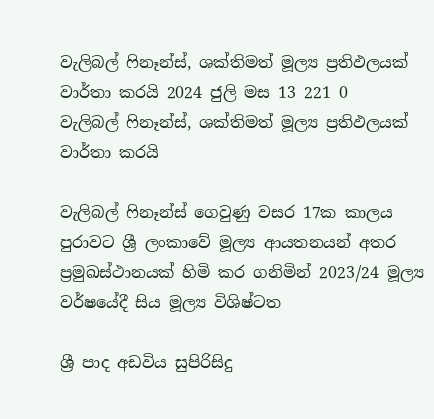වැලිබල් ෆිනෑන්ස්, ශක්තිමත් මූල්‍ය ප්‍රතිඵලයක් වාර්තා කරයි 2024 ජුලි මස 13 221 0
වැලිබල් ෆිනෑන්ස්, ශක්තිමත් මූල්‍ය ප්‍රතිඵලයක් වාර්තා කරයි

වැලිබල් ෆිනෑන්ස් ගෙවුණු වසර 17ක කාලය පුරාවට ශ්‍රී ලංකාවේ මූල්‍ය ආයතනයන් අතර ප්‍රමුඛස්ථානයක් හිමි කර ගනිමින් 2023/24 මූල්‍ය වර්ෂයේදී සිය මූල්‍ය විශිෂ්ටත

ශ්‍රී පාද අඩවිය සුපිරිසිදු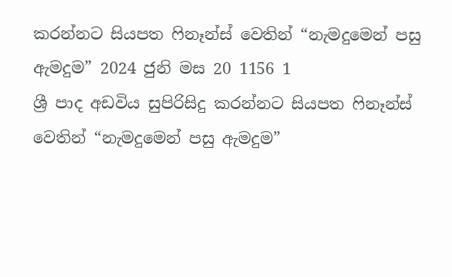කරන්නට සියපත ෆිනෑන්ස් වෙතින් “නැමදුමෙන් පසු ඇමදුම” 2024 ජුනි මස 20 1156 1
ශ්‍රී පාද අඩවිය සුපිරිසිදු කරන්නට සියපත ෆිනෑන්ස් වෙතින් “නැමදුමෙන් පසු ඇමදුම”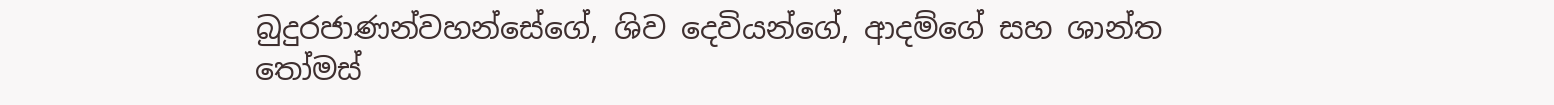බුදුරජාණන්වහන්සේගේ, ශිව දෙවියන්ගේ, ආදම්ගේ සහ ශාන්ත තෝමස්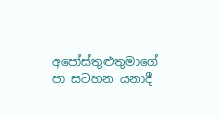අපෝස්තුළුතුමාගේ පා සටහන යනාදී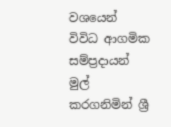වශයෙන් විවිධ ආගමික සම්ප්‍රදායන් මුල් කරගනිමින් ශ්‍රී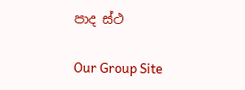පාද ස්ථ

Our Group Site